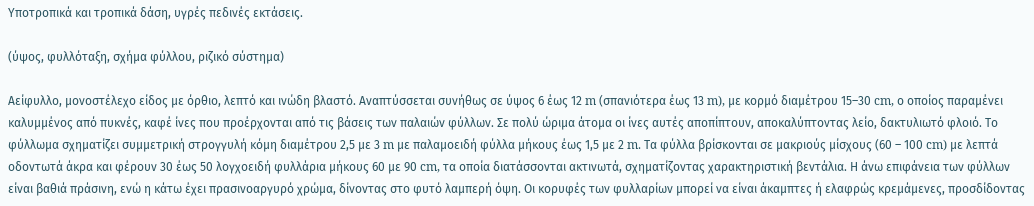Υποτροπικά και τροπικά δάση, υγρές πεδινές εκτάσεις.

(ύψος, φυλλόταξη, σχήμα φύλλου, ριζικό σύστημα)

Αείφυλλο, μονοστέλεχο είδος με όρθιο, λεπτό και ινώδη βλαστό. Αναπτύσσεται συνήθως σε ύψος 6 έως 12 m (σπανιότερα έως 13 m), με κορμό διαμέτρου 15–30 cm, ο οποίος παραμένει καλυμμένος από πυκνές, καφέ ίνες που προέρχονται από τις βάσεις των παλαιών φύλλων. Σε πολύ ώριμα άτομα οι ίνες αυτές αποπίπτουν, αποκαλύπτοντας λείο, δακτυλιωτό φλοιό. Το φύλλωμα σχηματίζει συμμετρική στρογγυλή κόμη διαμέτρου 2,5 με 3 m με παλαμοειδή φύλλα μήκους έως 1,5 με 2 m. Τα φύλλα βρίσκονται σε μακριούς μίσχους (60 – 100 cm) με λεπτά οδοντωτά άκρα και φέρουν 30 έως 50 λογχοειδή φυλλάρια μήκους 60 με 90 cm, τα οποία διατάσσονται ακτινωτά, σχηματίζοντας χαρακτηριστική βεντάλια. Η άνω επιφάνεια των φύλλων είναι βαθιά πράσινη, ενώ η κάτω έχει πρασινοαργυρό χρώμα, δίνοντας στο φυτό λαμπερή όψη. Οι κορυφές των φυλλαρίων μπορεί να είναι άκαμπτες ή ελαφρώς κρεμάμενες, προσδίδοντας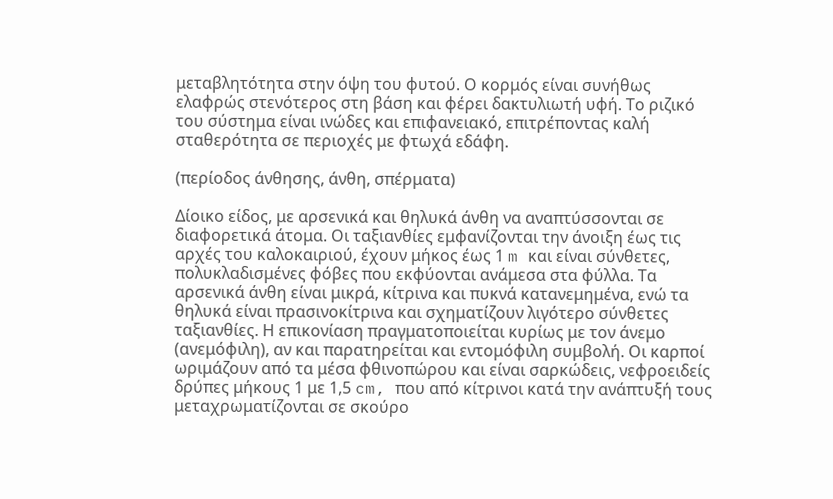μεταβλητότητα στην όψη του φυτού. Ο κορμός είναι συνήθως ελαφρώς στενότερος στη βάση και φέρει δακτυλιωτή υφή. Το ριζικό του σύστημα είναι ινώδες και επιφανειακό, επιτρέποντας καλή σταθερότητα σε περιοχές με φτωχά εδάφη.

(περίοδος άνθησης, άνθη, σπέρματα)

Δίοικο είδος, με αρσενικά και θηλυκά άνθη να αναπτύσσονται σε διαφορετικά άτομα. Οι ταξιανθίες εμφανίζονται την άνοιξη έως τις αρχές του καλοκαιριού, έχουν μήκος έως 1 m και είναι σύνθετες, πολυκλαδισμένες φόβες που εκφύονται ανάμεσα στα φύλλα. Τα αρσενικά άνθη είναι μικρά, κίτρινα και πυκνά κατανεμημένα, ενώ τα θηλυκά είναι πρασινοκίτρινα και σχηματίζουν λιγότερο σύνθετες ταξιανθίες. Η επικονίαση πραγματοποιείται κυρίως με τον άνεμο (ανεμόφιλη), αν και παρατηρείται και εντομόφιλη συμβολή. Οι καρποί ωριμάζουν από τα μέσα φθινοπώρου και είναι σαρκώδεις, νεφροειδείς δρύπες μήκους 1 με 1,5 cm, που από κίτρινοι κατά την ανάπτυξή τους μεταχρωματίζονται σε σκούρο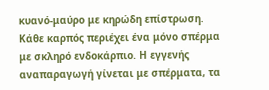κυανό-μαύρο με κηρώδη επίστρωση. Κάθε καρπός περιέχει ένα μόνο σπέρμα με σκληρό ενδοκάρπιο. Η εγγενής αναπαραγωγή γίνεται με σπέρματα, τα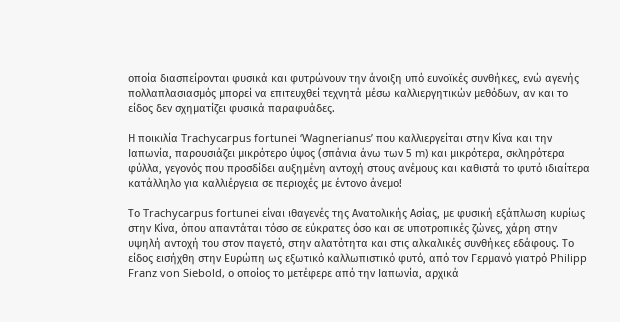οποία διασπείρονται φυσικά και φυτρώνουν την άνοιξη υπό ευνοϊκές συνθήκες, ενώ αγενής πολλαπλασιασμός μπορεί να επιτευχθεί τεχνητά μέσω καλλιεργητικών μεθόδων, αν και το είδος δεν σχηματίζει φυσικά παραφυάδες.

Η ποικιλία Trachycarpus fortunei ‘Wagnerianus’ που καλλιεργείται στην Κίνα και την Ιαπωνία, παρουσιάζει μικρότερο ύψος (σπάνια άνω των 5 m) και μικρότερα, σκληρότερα φύλλα, γεγονός που προσδίδει αυξημένη αντοχή στους ανέμους και καθιστά το φυτό ιδιαίτερα κατάλληλο για καλλιέργεια σε περιοχές με έντονο άνεμο!

Το Trachycarpus fortunei είναι ιθαγενές της Ανατολικής Ασίας, με φυσική εξάπλωση κυρίως στην Κίνα, όπου απαντάται τόσο σε εύκρατες όσο και σε υποτροπικές ζώνες, χάρη στην υψηλή αντοχή του στον παγετό, στην αλατότητα και στις αλκαλικές συνθήκες εδάφους. Το είδος εισήχθη στην Ευρώπη ως εξωτικό καλλωπιστικό φυτό, από τον Γερμανό γιατρό Philipp Franz von Siebold, ο οποίος το μετέφερε από την Ιαπωνία, αρχικά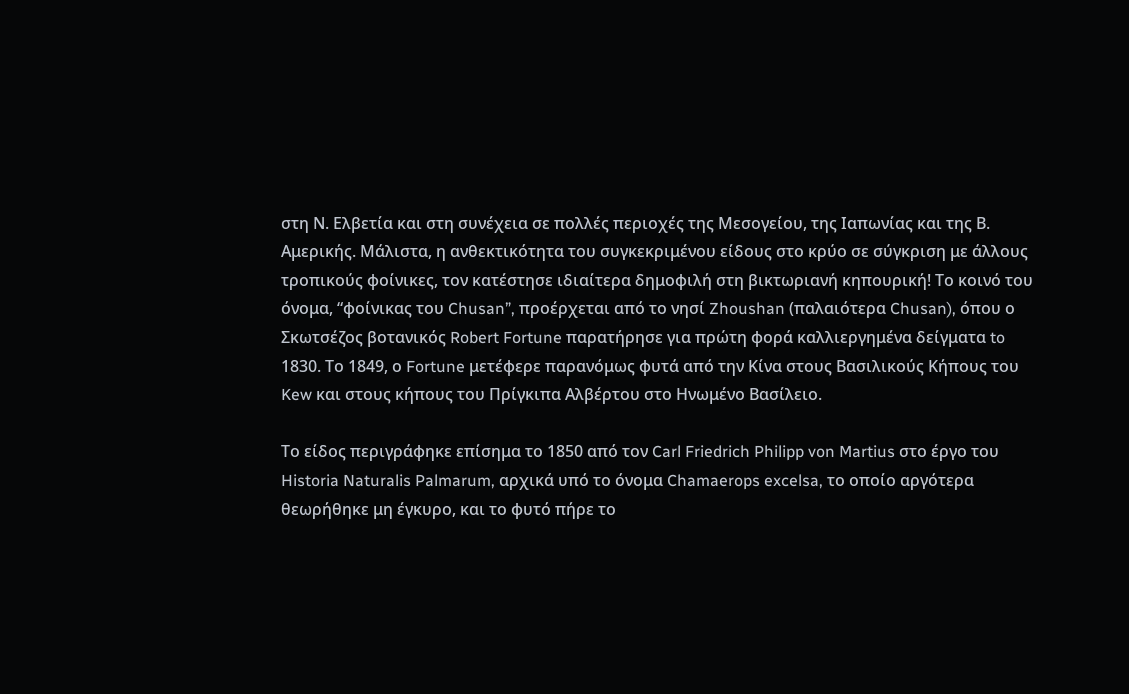στη Ν. Ελβετία και στη συνέχεια σε πολλές περιοχές της Μεσογείου, της Ιαπωνίας και της Β. Αμερικής. Μάλιστα, η ανθεκτικότητα του συγκεκριμένου είδους στο κρύο σε σύγκριση με άλλους τροπικούς φοίνικες, τον κατέστησε ιδιαίτερα δημοφιλή στη βικτωριανή κηπουρική! Το κοινό του όνομα, “φοίνικας του Chusan”, προέρχεται από το νησί Zhoushan (παλαιότερα Chusan), όπου ο Σκωτσέζος βοτανικός Robert Fortune παρατήρησε για πρώτη φορά καλλιεργημένα δείγματα to 1830. Το 1849, ο Fortune μετέφερε παρανόμως φυτά από την Κίνα στους Βασιλικούς Κήπους του Kew και στους κήπους του Πρίγκιπα Αλβέρτου στο Ηνωμένο Βασίλειο.

Το είδος περιγράφηκε επίσημα το 1850 από τον Carl Friedrich Philipp von Martius στο έργο του Historia Naturalis Palmarum, αρχικά υπό το όνομα Chamaerops excelsa, το οποίο αργότερα θεωρήθηκε μη έγκυρο, και το φυτό πήρε το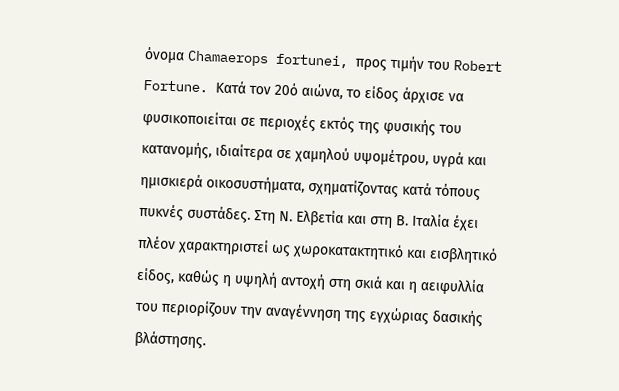όνομα Chamaerops fortunei, προς τιμήν του Robert Fortune. Κατά τον 20ό αιώνα, το είδος άρχισε να φυσικοποιείται σε περιοχές εκτός της φυσικής του κατανομής, ιδιαίτερα σε χαμηλού υψομέτρου, υγρά και ημισκιερά οικοσυστήματα, σχηματίζοντας κατά τόπους πυκνές συστάδες. Στη Ν. Ελβετία και στη Β. Ιταλία έχει πλέον χαρακτηριστεί ως χωροκατακτητικό και εισβλητικό είδος, καθώς η υψηλή αντοχή στη σκιά και η αειφυλλία του περιορίζουν την αναγέννηση της εγχώριας δασικής βλάστησης.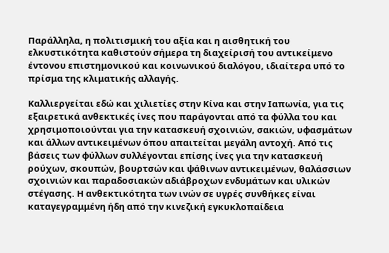Παράλληλα, η πολιτισμική του αξία και η αισθητική του ελκυστικότητα καθιστούν σήμερα τη διαχείρισή του αντικείμενο έντονου επιστημονικού και κοινωνικού διαλόγου, ιδιαίτερα υπό το πρίσμα της κλιματικής αλλαγής.

Καλλιεργείται εδώ και χιλιετίες στην Κίνα και στην Ιαπωνία, για τις εξαιρετικά ανθεκτικές ίνες που παράγονται από τα φύλλα του και χρησιμοποιούνται για την κατασκευή σχοινιών, σακιών, υφασμάτων και άλλων αντικειμένων όπου απαιτείται μεγάλη αντοχή. Από τις βάσεις των φύλλων συλλέγονται επίσης ίνες για την κατασκευή ρούχων, σκουπών, βουρτσών και ψάθινων αντικειμένων, θαλάσσιων σχοινιών και παραδοσιακών αδιάβροχων ενδυμάτων και υλικών στέγασης. Η ανθεκτικότητα των ινών σε υγρές συνθήκες είναι καταγεγραμμένη ήδη από την κινεζική εγκυκλοπαίδεια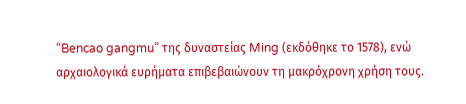“Bencao gangmu” της δυναστείας Ming (εκδόθηκε το 1578), ενώ αρχαιολογικά ευρήματα επιβεβαιώνουν τη μακρόχρονη χρήση τους.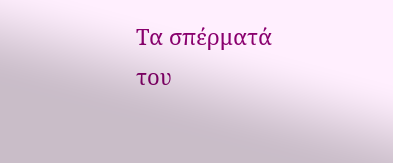Τα σπέρματά του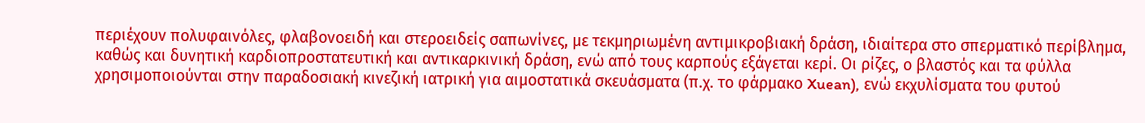περιέχουν πολυφαινόλες, φλαβονοειδή και στεροειδείς σαπωνίνες, με τεκμηριωμένη αντιμικροβιακή δράση, ιδιαίτερα στο σπερματικό περίβλημα, καθώς και δυνητική καρδιοπροστατευτική και αντικαρκινική δράση, ενώ από τους καρπούς εξάγεται κερί. Οι ρίζες, ο βλαστός και τα φύλλα χρησιμοποιούνται στην παραδοσιακή κινεζική ιατρική για αιμοστατικά σκευάσματα (π.χ. το φάρμακο Xuean), ενώ εκχυλίσματα του φυτού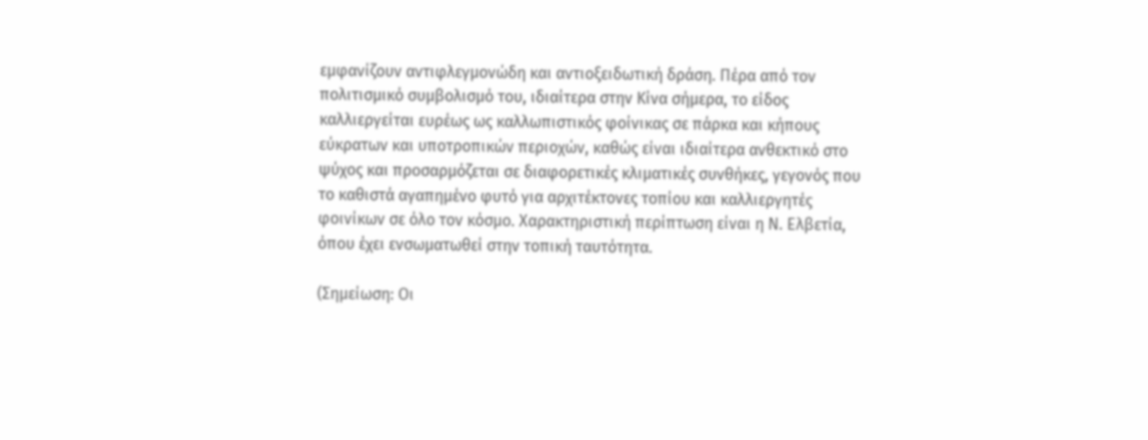εμφανίζουν αντιφλεγμονώδη και αντιοξειδωτική δράση. Πέρα από τον πολιτισμικό συμβολισμό του, ιδιαίτερα στην Κίνα σήμερα, το είδος καλλιεργείται ευρέως ως καλλωπιστικός φοίνικας σε πάρκα και κήπους εύκρατων και υποτροπικών περιοχών, καθώς είναι ιδιαίτερα ανθεκτικό στο ψύχος και προσαρμόζεται σε διαφορετικές κλιματικές συνθήκες, γεγονός που το καθιστά αγαπημένο φυτό για αρχιτέκτονες τοπίου και καλλιεργητές φοινίκων σε όλο τον κόσμο. Χαρακτηριστική περίπτωση είναι η Ν. Ελβετία, όπου έχει ενσωματωθεί στην τοπική ταυτότητα.

(Σημείωση: Οι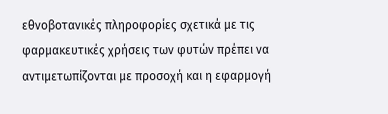εθνοβοτανικές πληροφορίες σχετικά με τις φαρμακευτικές χρήσεις των φυτών πρέπει να αντιμετωπίζονται με προσοχή και η εφαρμογή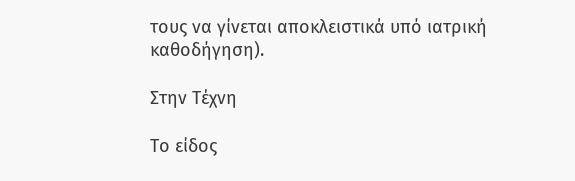τους να γίνεται αποκλειστικά υπό ιατρική καθοδήγηση).

Στην Τέχνη

Το είδος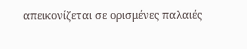απεικονίζεται σε ορισμένες παλαιές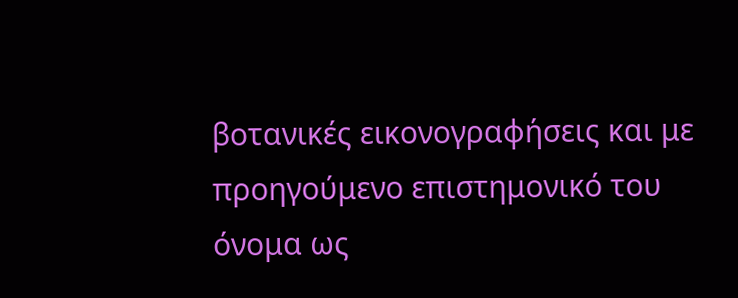βοτανικές εικονογραφήσεις και με προηγούμενο επιστημονικό του όνομα ως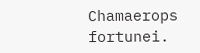Chamaerops fortunei.